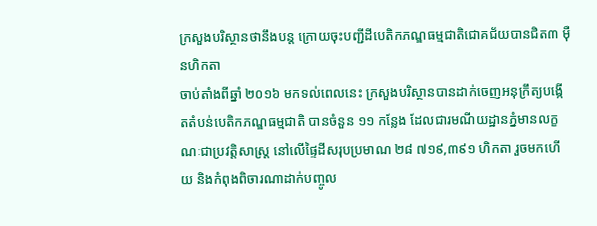ក្រសួងបរិស្ថានថានឹងបន្ត ក្រោយចុះបញ្ជីដីបេតិកភណ្ឌធម្មជាតិជោគជ័យបានជិត៣ ម៉ឺនហិកតា
ចាប់តាំងពីឆ្នាំ ២០១៦ មកទល់ពេលនេះ ក្រសួងបរិស្ថានបានដាក់ចេញអនុក្រឹត្យបង្កើតតំបន់បេតិកភណ្ឌធម្មជាតិ បានចំនួន ១១ កន្លែង ដែលជារមណីយដ្ឋានភ្នំមានលក្ខណៈជាប្រវត្តិសាស្ត្រ នៅលើផ្ទៃដីសរុបប្រមាណ ២៨ ៧១៩,៣៩១ ហិកតា រួចមកហើយ និងកំពុងពិចារណាដាក់បញ្ចូល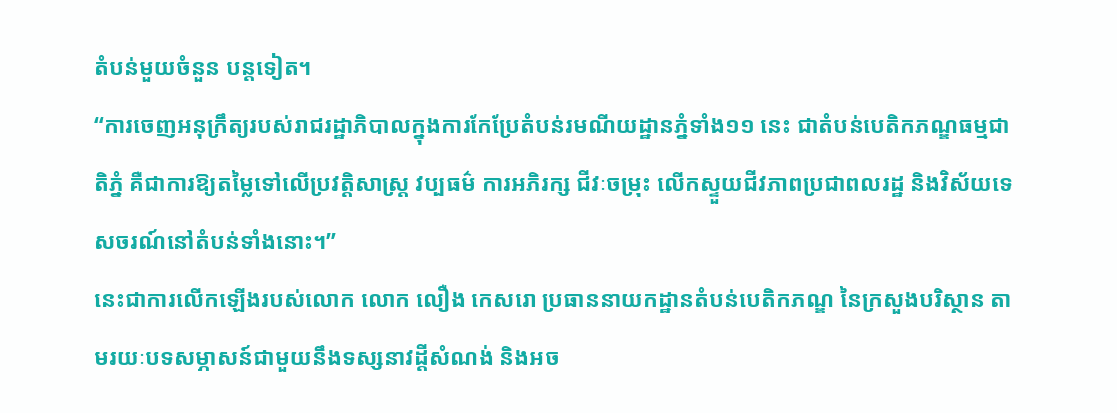តំបន់មួយចំនួន បន្តទៀត។
“ការចេញអនុក្រឹត្យរបស់រាជរដ្ឋាភិបាលក្នុងការកែប្រែតំបន់រមណីយដ្ឋានភ្នំទាំង១១ នេះ ជាតំបន់បេតិកភណ្ឌធម្មជាតិភ្នំ គឺជាការឱ្យតម្លៃទៅលើប្រវត្តិសាស្ត្រ វប្បធម៌ ការអភិរក្ស ជីវៈចម្រុះ លើកស្ទួយជីវភាពប្រជាពលរដ្ឋ និងវិស័យទេសចរណ៍នៅតំបន់ទាំងនោះ។”
នេះជាការលើកឡើងរបស់លោក លោក លឿង កេសរោ ប្រធាននាយកដ្ឋានតំបន់បេតិកភណ្ឌ នៃក្រសួងបរិស្ថាន តាមរយៈបទសម្ភាសន៍ជាមួយនឹងទស្សនាវដ្តីសំណង់ និងអច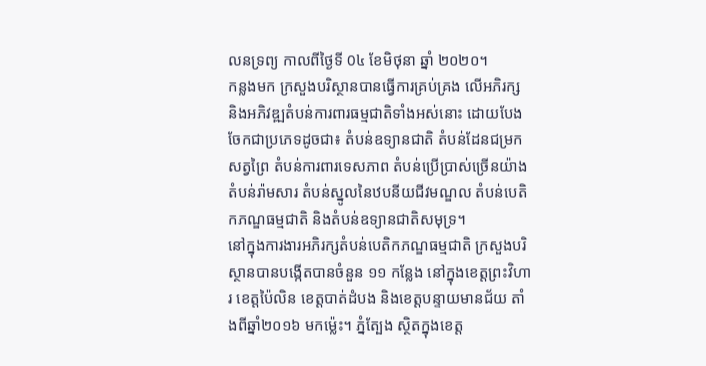លនទ្រព្យ កាលពីថ្ងៃទី 0៤ ខែមិថុនា ឆ្នាំ ២០២០។
កន្លងមក ក្រសួងបរិស្ថានបានធ្វើការគ្រប់គ្រង លើអភិរក្ស និងអភិវឌ្ឍតំបន់ការពារធម្មជាតិទាំងអស់នោះ ដោយបែងចែកជាប្រភេទដូចជា៖ តំបន់ឧទ្យានជាតិ តំបន់ដែនជម្រកសត្វព្រៃ តំបន់ការពារទេសភាព តំបន់ប្រើប្រាស់ច្រើនយ៉ាង តំបន់រ៉ាមសារ តំបន់ស្នូលនៃឋបនីយជីវមណ្ឌល តំបន់បេតិកភណ្ឌធម្មជាតិ និងតំបន់ឧទ្យានជាតិសមុទ្រ។
នៅក្នុងការងារអភិរក្សតំបន់បេតិកភណ្ឌធម្មជាតិ ក្រសួងបរិស្ថានបានបង្កើតបានចំនួន ១១ កន្លែង នៅក្នុងខេត្តព្រះវិហារ ខេត្តប៉ៃលិន ខេត្តបាត់ដំបង និងខេត្តបន្ទាយមានជ័យ តាំងពីឆ្នាំ២០១៦ មកម្ល៉េះ។ ភ្នំត្បែង ស្ថិតក្នុងខេត្ត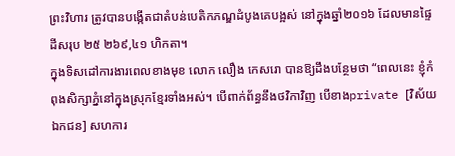ព្រះវិហារ ត្រូវបានបង្កើតជាតំបន់បេតិកភណ្ឌដំបូងគេបង្អស់ នៅក្នុងឆ្នាំ២០១៦ ដែលមានផ្ទៃដីសរុប ២៥ ២៦៩,៤១ ហិកតា។
ក្នុងទិសដៅការងារពេលខាងមុខ លោក លឿង កេសរោ បានឱ្យដឹងបន្ថែមថា “ពេលនេះ ខ្ញុំកំពុងសិក្សាភ្នំនៅក្នុងស្រុកខ្មែរទាំងអស់។ បើពាក់ព័ន្ធនឹងថវិកាវិញ បើខាងprivate [វិស័យឯកជន] សហការ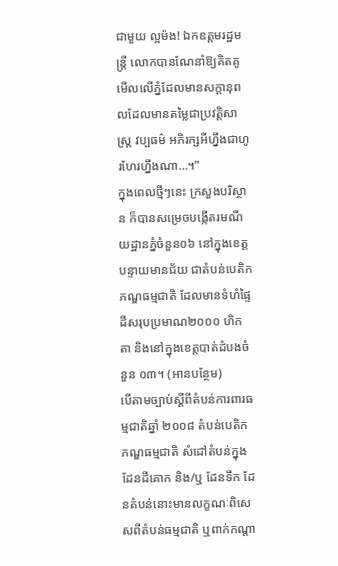ជាមួយ ល្អម៉ង! ឯកឧត្តមរដ្ឋមន្ត្រី លោកបានណែនាំឱ្យគិតគូមើលលើភ្នំដែលមានសក្តានុពលដែលមានតម្លៃជាប្រវត្តិសាស្ត្រ វប្បធម៌ អភិរក្សអីហ្នឹងជាហូរហែរហ្នឹងណា…។”
ក្នុងពេលថ្មីៗនេះ ក្រសួងបរិស្ថាន ក៏បានសម្រេចបង្កើតរមណីយដ្ឋានភ្នំចំនួន០៦ នៅក្នុងខេត្តបន្ទាយមានជ័យ ជាតំបន់បេតិកភណ្ឌធម្មជាតិ ដែលមានទំហំផ្ទៃដីសរុបប្រមាណ២០០០ ហិកតា និងនៅក្នុងខេត្តបាត់ដំបងចំនួន ០៣។ (អានបន្ថែម)
បើតាមច្បាប់ស្តីពីតំបន់ការពារធម្មជាតិឆ្នាំ ២០០៨ តំបន់បេតិកភណ្ឌធម្មជាតិ សំដៅតំបន់ក្នុងដែនដីគោក និង/ឬ ដែនទឹក ដែនតំបន់នោះមានលក្ខណៈពិសេសពីតំបន់ធម្មជាតិ ឬពាក់កណ្តា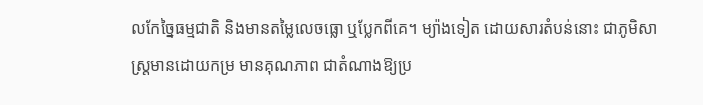លកែច្នៃធម្មជាតិ និងមានតម្លៃលេចធ្លោ ឬប្លែកពីគេ។ ម្យ៉ាងទៀត ដោយសារតំបន់នោះ ជាភូមិសាស្ត្រមានដោយកម្រ មានគុណភាព ជាតំណាងឱ្យប្រ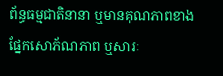ព័ន្ធធម្មជាតិនានា ឬមានគុណភាពខាងផ្នែកសោភ័ណភាព ឬសារៈ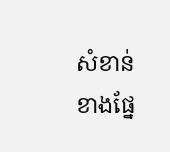សំខាន់ខាងផ្នែ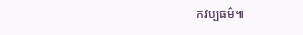កវប្បធម៌៕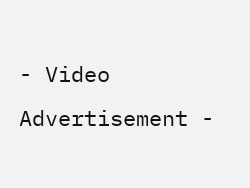- Video Advertisement -